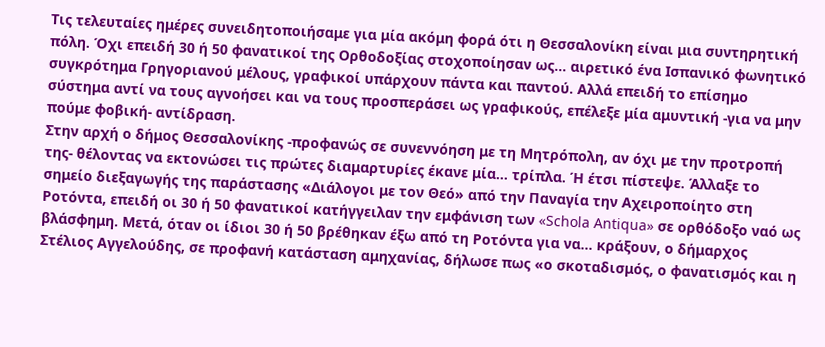Τις τελευταίες ημέρες συνειδητοποιήσαμε για μία ακόμη φορά ότι η Θεσσαλονίκη είναι μια συντηρητική πόλη. Όχι επειδή 30 ή 50 φανατικοί της Ορθοδοξίας στοχοποίησαν ως… αιρετικό ένα Ισπανικό φωνητικό συγκρότημα Γρηγοριανού μέλους, γραφικοί υπάρχουν πάντα και παντού. Αλλά επειδή το επίσημο σύστημα αντί να τους αγνοήσει και να τους προσπεράσει ως γραφικούς, επέλεξε μία αμυντική -για να μην πούμε φοβική- αντίδραση.
Στην αρχή ο δήμος Θεσσαλονίκης -προφανώς σε συνεννόηση με τη Μητρόπολη, αν όχι με την προτροπή της- θέλοντας να εκτονώσει τις πρώτες διαμαρτυρίες έκανε μία… τρίπλα. Ή έτσι πίστεψε. Άλλαξε το σημείο διεξαγωγής της παράστασης «Διάλογοι με τον Θεό» από την Παναγία την Αχειροποίητο στη Ροτόντα, επειδή οι 30 ή 50 φανατικοί κατήγγειλαν την εμφάνιση των «Schola Antiqua» σε ορθόδοξο ναό ως βλάσφημη. Μετά, όταν οι ίδιοι 30 ή 50 βρέθηκαν έξω από τη Ροτόντα για να… κράξουν, ο δήμαρχος Στέλιος Αγγελούδης, σε προφανή κατάσταση αμηχανίας, δήλωσε πως «ο σκοταδισμός, ο φανατισμός και η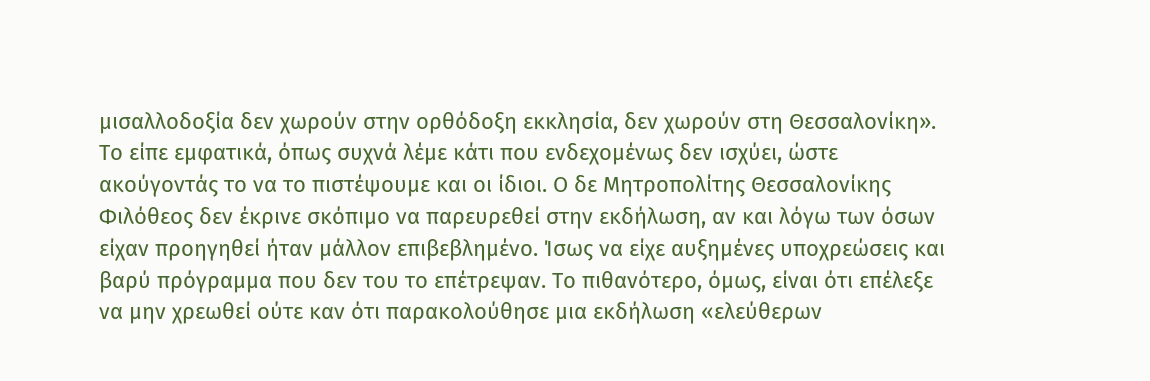μισαλλοδοξία δεν χωρούν στην ορθόδοξη εκκλησία, δεν χωρούν στη Θεσσαλονίκη». Το είπε εμφατικά, όπως συχνά λέμε κάτι που ενδεχομένως δεν ισχύει, ώστε ακούγοντάς το να το πιστέψουμε και οι ίδιοι. Ο δε Μητροπολίτης Θεσσαλονίκης Φιλόθεος δεν έκρινε σκόπιμο να παρευρεθεί στην εκδήλωση, αν και λόγω των όσων είχαν προηγηθεί ήταν μάλλον επιβεβλημένο. Ίσως να είχε αυξημένες υποχρεώσεις και βαρύ πρόγραμμα που δεν του το επέτρεψαν. Το πιθανότερο, όμως, είναι ότι επέλεξε να μην χρεωθεί ούτε καν ότι παρακολούθησε μια εκδήλωση «ελεύθερων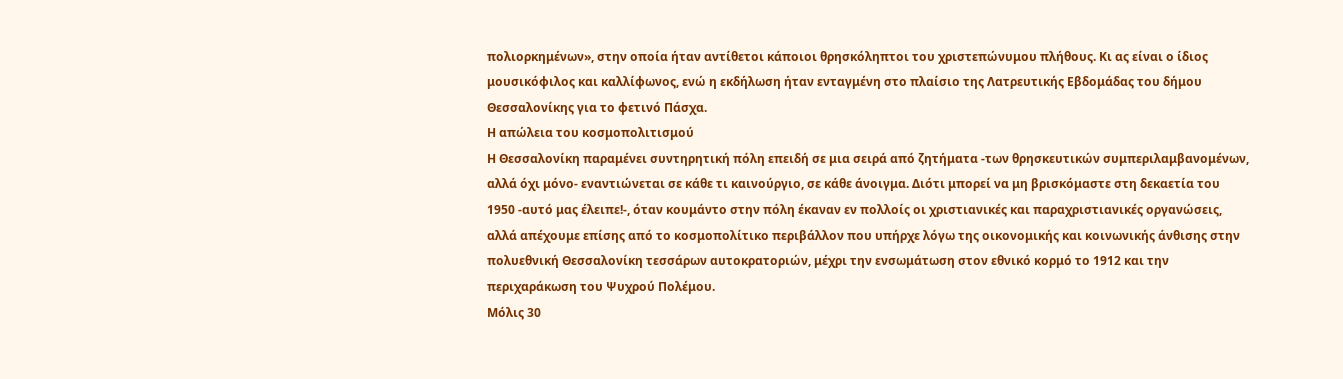πολιορκημένων», στην οποία ήταν αντίθετοι κάποιοι θρησκόληπτοι του χριστεπώνυμου πλήθους. Κι ας είναι ο ίδιος μουσικόφιλος και καλλίφωνος, ενώ η εκδήλωση ήταν ενταγμένη στο πλαίσιο της Λατρευτικής Εβδομάδας του δήμου Θεσσαλονίκης για το φετινό Πάσχα.
Η απώλεια του κοσμοπολιτισμού
Η Θεσσαλονίκη παραμένει συντηρητική πόλη επειδή σε μια σειρά από ζητήματα -των θρησκευτικών συμπεριλαμβανομένων, αλλά όχι μόνο- εναντιώνεται σε κάθε τι καινούργιο, σε κάθε άνοιγμα. Διότι μπορεί να μη βρισκόμαστε στη δεκαετία του 1950 -αυτό μας έλειπε!-, όταν κουμάντο στην πόλη έκαναν εν πολλοίς οι χριστιανικές και παραχριστιανικές οργανώσεις, αλλά απέχουμε επίσης από το κοσμοπολίτικο περιβάλλον που υπήρχε λόγω της οικονομικής και κοινωνικής άνθισης στην πολυεθνική Θεσσαλονίκη τεσσάρων αυτοκρατοριών, μέχρι την ενσωμάτωση στον εθνικό κορμό το 1912 και την περιχαράκωση του Ψυχρού Πολέμου.
Μόλις 30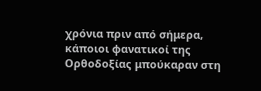χρόνια πριν από σήμερα, κάποιοι φανατικοί της Ορθοδοξίας μπούκαραν στη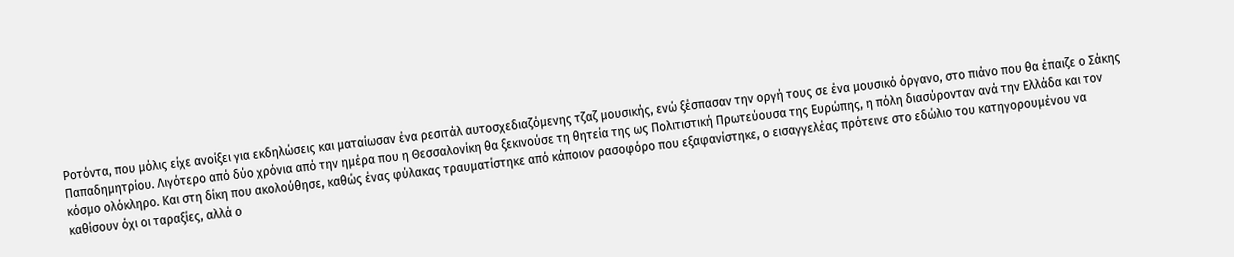Ροτόντα, που μόλις είχε ανοίξει για εκδηλώσεις και ματαίωσαν ένα ρεσιτάλ αυτοσχεδιαζόμενης τζαζ μουσικής, ενώ ξέσπασαν την οργή τους σε ένα μουσικό όργανο, στο πιάνο που θα έπαιζε ο Σάκης Παπαδημητρίου. Λιγότερο από δύο χρόνια από την ημέρα που η Θεσσαλονίκη θα ξεκινούσε τη θητεία της ως Πολιτιστική Πρωτεύουσα της Ευρώπης, η πόλη διασύρονταν ανά την Ελλάδα και τον κόσμο ολόκληρο. Και στη δίκη που ακολούθησε, καθώς ένας φύλακας τραυματίστηκε από κάποιον ρασοφόρο που εξαφανίστηκε, ο εισαγγελέας πρότεινε στο εδώλιο του κατηγορουμένου να καθίσουν όχι οι ταραξίες, αλλά ο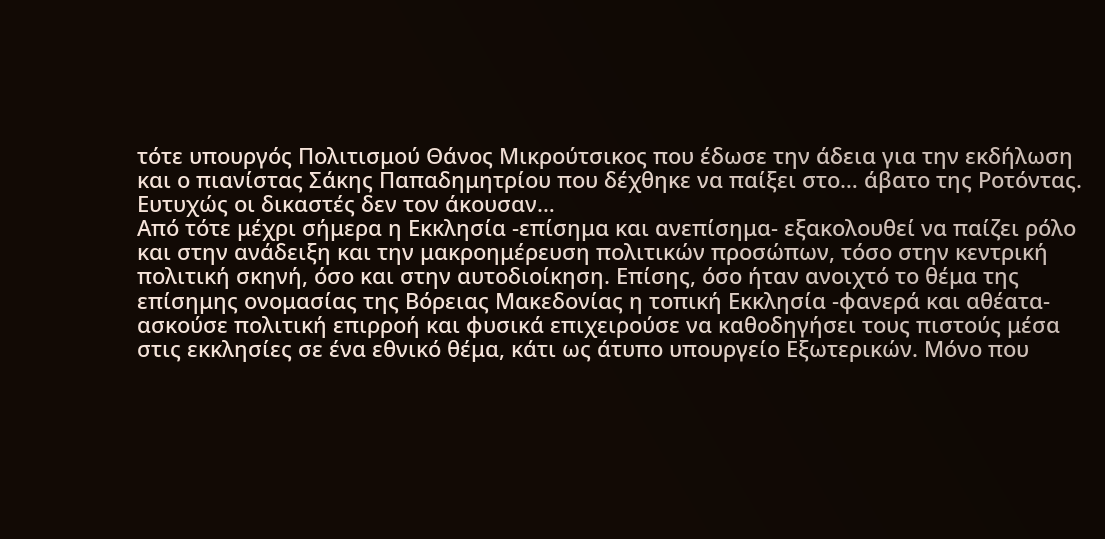τότε υπουργός Πολιτισμού Θάνος Μικρούτσικος που έδωσε την άδεια για την εκδήλωση και ο πιανίστας Σάκης Παπαδημητρίου που δέχθηκε να παίξει στο… άβατο της Ροτόντας. Ευτυχώς οι δικαστές δεν τον άκουσαν…
Από τότε μέχρι σήμερα η Εκκλησία -επίσημα και ανεπίσημα- εξακολουθεί να παίζει ρόλο και στην ανάδειξη και την μακροημέρευση πολιτικών προσώπων, τόσο στην κεντρική πολιτική σκηνή, όσο και στην αυτοδιοίκηση. Επίσης, όσο ήταν ανοιχτό το θέμα της επίσημης ονομασίας της Βόρειας Μακεδονίας η τοπική Εκκλησία -φανερά και αθέατα- ασκούσε πολιτική επιρροή και φυσικά επιχειρούσε να καθοδηγήσει τους πιστούς μέσα στις εκκλησίες σε ένα εθνικό θέμα, κάτι ως άτυπο υπουργείο Εξωτερικών. Μόνο που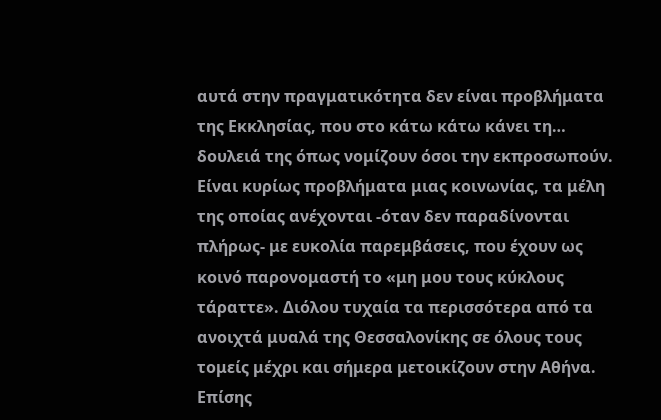αυτά στην πραγματικότητα δεν είναι προβλήματα της Εκκλησίας, που στο κάτω κάτω κάνει τη… δουλειά της όπως νομίζουν όσοι την εκπροσωπούν. Είναι κυρίως προβλήματα μιας κοινωνίας, τα μέλη της οποίας ανέχονται -όταν δεν παραδίνονται πλήρως- με ευκολία παρεμβάσεις, που έχουν ως κοινό παρονομαστή το «μη μου τους κύκλους τάραττε». Διόλου τυχαία τα περισσότερα από τα ανοιχτά μυαλά της Θεσσαλονίκης σε όλους τους τομείς μέχρι και σήμερα μετοικίζουν στην Αθήνα. Επίσης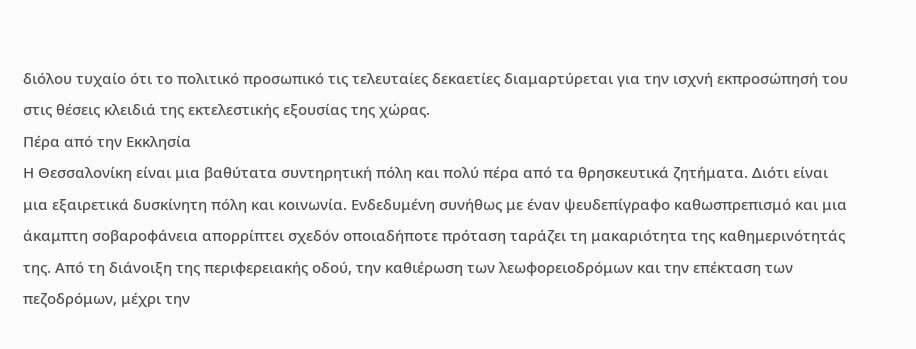διόλου τυχαίο ότι το πολιτικό προσωπικό τις τελευταίες δεκαετίες διαμαρτύρεται για την ισχνή εκπροσώπησή του στις θέσεις κλειδιά της εκτελεστικής εξουσίας της χώρας.
Πέρα από την Εκκλησία
Η Θεσσαλονίκη είναι μια βαθύτατα συντηρητική πόλη και πολύ πέρα από τα θρησκευτικά ζητήματα. Διότι είναι μια εξαιρετικά δυσκίνητη πόλη και κοινωνία. Ενδεδυμένη συνήθως με έναν ψευδεπίγραφο καθωσπρεπισμό και μια άκαμπτη σοβαροφάνεια απορρίπτει σχεδόν οποιαδήποτε πρόταση ταράζει τη μακαριότητα της καθημερινότητάς της. Από τη διάνοιξη της περιφερειακής οδού, την καθιέρωση των λεωφορειοδρόμων και την επέκταση των πεζοδρόμων, μέχρι την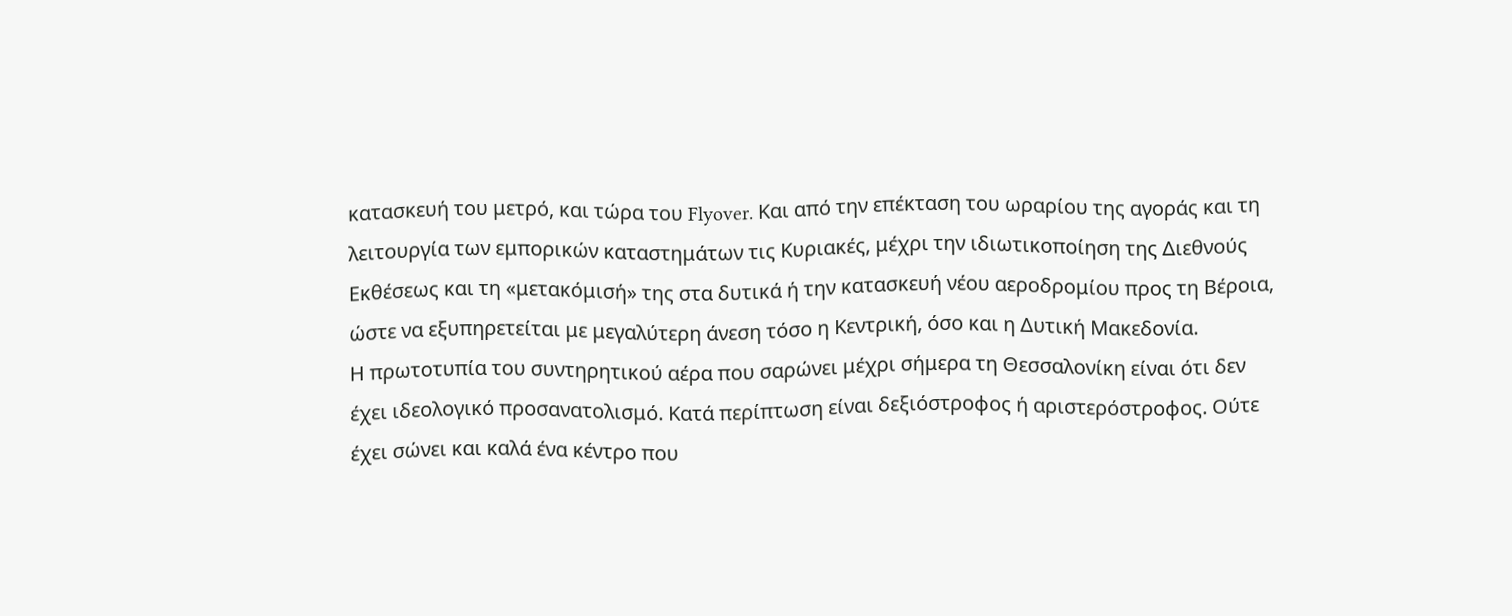κατασκευή του μετρό, και τώρα του Flyover. Και από την επέκταση του ωραρίου της αγοράς και τη λειτουργία των εμπορικών καταστημάτων τις Κυριακές, μέχρι την ιδιωτικοποίηση της Διεθνούς Εκθέσεως και τη «μετακόμισή» της στα δυτικά ή την κατασκευή νέου αεροδρομίου προς τη Βέροια, ώστε να εξυπηρετείται με μεγαλύτερη άνεση τόσο η Κεντρική, όσο και η Δυτική Μακεδονία.
Η πρωτοτυπία του συντηρητικού αέρα που σαρώνει μέχρι σήμερα τη Θεσσαλονίκη είναι ότι δεν έχει ιδεολογικό προσανατολισμό. Κατά περίπτωση είναι δεξιόστροφος ή αριστερόστροφος. Ούτε έχει σώνει και καλά ένα κέντρο που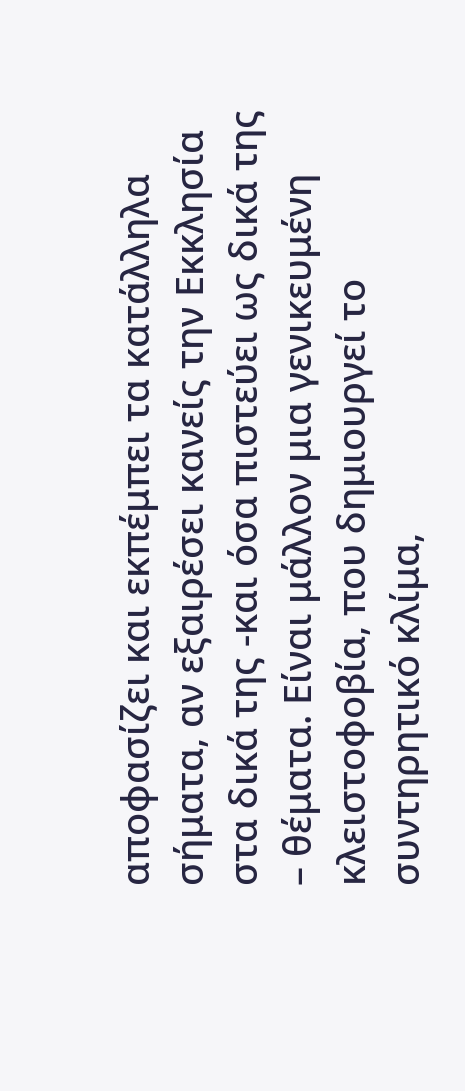αποφασίζει και εκπέμπει τα κατάλληλα σήματα, αν εξαιρέσει κανείς την Εκκλησία στα δικά της -και όσα πιστεύει ως δικά της – θέματα. Είναι μάλλον μια γενικευμένη κλειστοφοβία, που δημιουργεί το συντηρητικό κλίμα,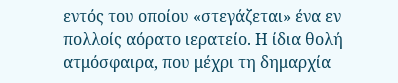εντός του οποίου «στεγάζεται» ένα εν πολλοίς αόρατο ιερατείο. Η ίδια θολή ατμόσφαιρα, που μέχρι τη δημαρχία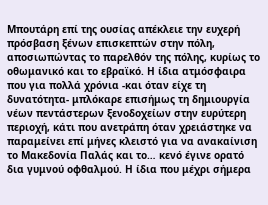Μπουτάρη επί της ουσίας απέκλειε την ευχερή πρόσβαση ξένων επισκεπτών στην πόλη, αποσιωπώντας το παρελθόν της πόλης, κυρίως το οθωμανικό και το εβραϊκό. Η ίδια ατμόσφαιρα που για πολλά χρόνια -και όταν είχε τη δυνατότητα- μπλόκαρε επισήμως τη δημιουργία νέων πεντάστερων ξενοδοχείων στην ευρύτερη περιοχή, κάτι που ανετράπη όταν χρειάστηκε να παραμείνει επί μήνες κλειστό για να ανακαίνιση το Μακεδονία Παλάς και το… κενό έγινε ορατό δια γυμνού οφθαλμού. Η ίδια που μέχρι σήμερα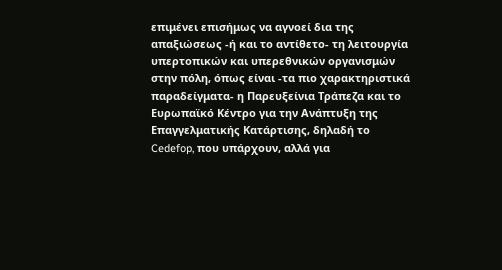επιμένει επισήμως να αγνοεί δια της απαξιώσεως -ή και το αντίθετο- τη λειτουργία υπερτοπικών και υπερεθνικών οργανισμών στην πόλη, όπως είναι -τα πιο χαρακτηριστικά παραδείγματα- η Παρευξείνια Τράπεζα και το Ευρωπαϊκό Κέντρο για την Ανάπτυξη της Επαγγελματικής Κατάρτισης, δηλαδή το Cedefop, που υπάρχουν, αλλά για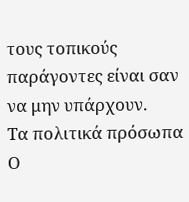τους τοπικούς παράγοντες είναι σαν να μην υπάρχουν.
Τα πολιτικά πρόσωπα
Ο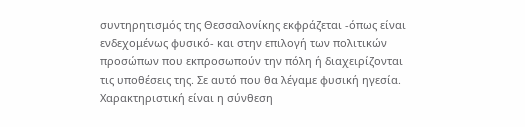συντηρητισμός της Θεσσαλονίκης εκφράζεται -όπως είναι ενδεχομένως φυσικό- και στην επιλογή των πολιτικών προσώπων που εκπροσωπούν την πόλη ή διαχειρίζονται τις υποθέσεις της. Σε αυτό που θα λέγαμε φυσική ηγεσία. Χαρακτηριστική είναι η σύνθεση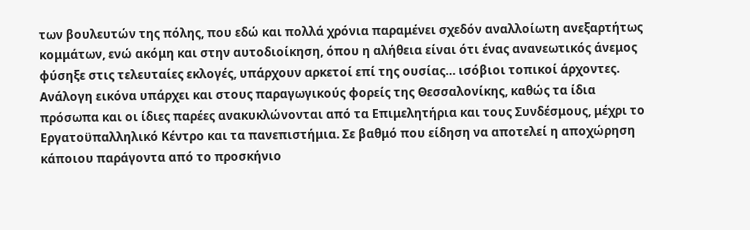των βουλευτών της πόλης, που εδώ και πολλά χρόνια παραμένει σχεδόν αναλλοίωτη ανεξαρτήτως κομμάτων, ενώ ακόμη και στην αυτοδιοίκηση, όπου η αλήθεια είναι ότι ένας ανανεωτικός άνεμος φύσηξε στις τελευταίες εκλογές, υπάρχουν αρκετοί επί της ουσίας… ισόβιοι τοπικοί άρχοντες. Ανάλογη εικόνα υπάρχει και στους παραγωγικούς φορείς της Θεσσαλονίκης, καθώς τα ίδια πρόσωπα και οι ίδιες παρέες ανακυκλώνονται από τα Επιμελητήρια και τους Συνδέσμους, μέχρι το Εργατοϋπαλληλικό Κέντρο και τα πανεπιστήμια. Σε βαθμό που είδηση να αποτελεί η αποχώρηση κάποιου παράγοντα από το προσκήνιο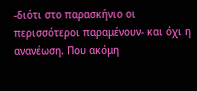-διότι στο παρασκήνιο οι περισσότεροι παραμένουν- και όχι η ανανέωση. Που ακόμη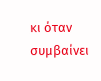κι όταν συμβαίνει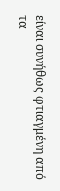είναι συνήθως φτιαγμένη από τα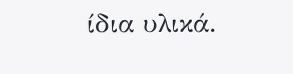ίδια υλικά.